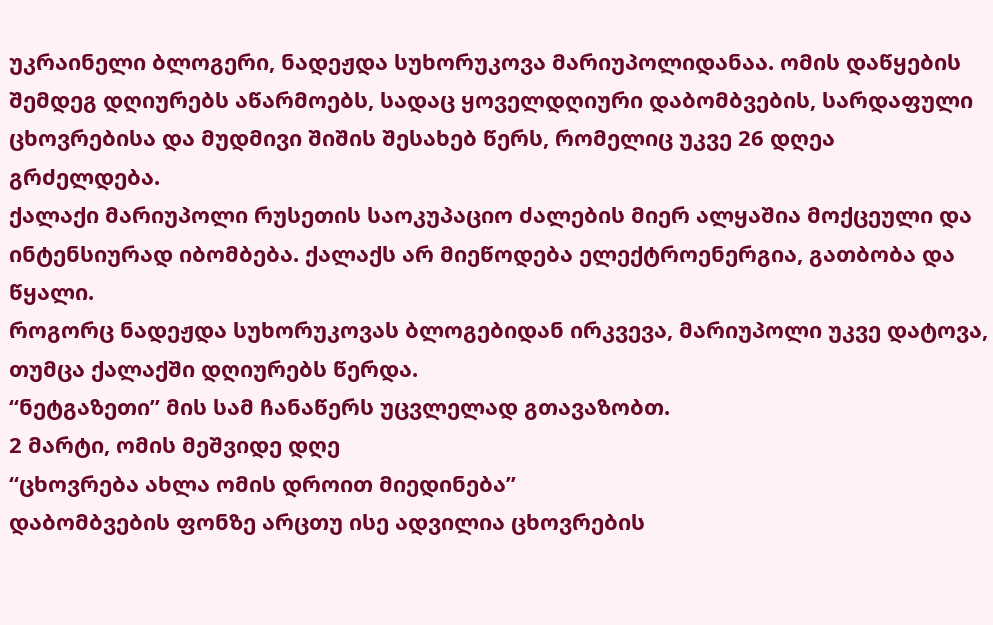უკრაინელი ბლოგერი, ნადეჟდა სუხორუკოვა მარიუპოლიდანაა. ომის დაწყების შემდეგ დღიურებს აწარმოებს, სადაც ყოველდღიური დაბომბვების, სარდაფული ცხოვრებისა და მუდმივი შიშის შესახებ წერს, რომელიც უკვე 26 დღეა გრძელდება.
ქალაქი მარიუპოლი რუსეთის საოკუპაციო ძალების მიერ ალყაშია მოქცეული და ინტენსიურად იბომბება. ქალაქს არ მიეწოდება ელექტროენერგია, გათბობა და წყალი.
როგორც ნადეჟდა სუხორუკოვას ბლოგებიდან ირკვევა, მარიუპოლი უკვე დატოვა, თუმცა ქალაქში დღიურებს წერდა.
“ნეტგაზეთი” მის სამ ჩანაწერს უცვლელად გთავაზობთ.
2 მარტი, ომის მეშვიდე დღე
“ცხოვრება ახლა ომის დროით მიედინება”
დაბომბვების ფონზე არცთუ ისე ადვილია ცხოვრების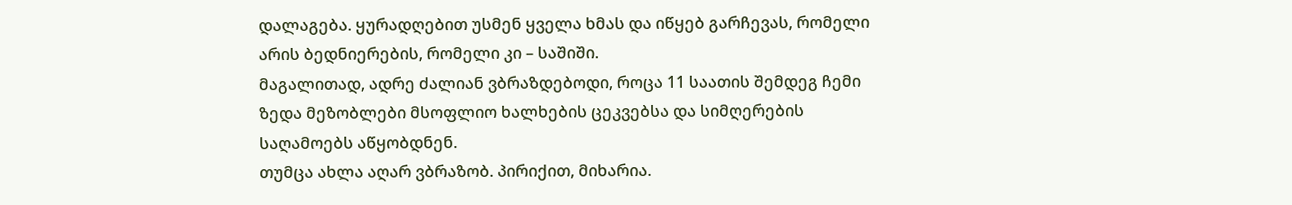დალაგება. ყურადღებით უსმენ ყველა ხმას და იწყებ გარჩევას, რომელი არის ბედნიერების, რომელი კი – საშიში.
მაგალითად, ადრე ძალიან ვბრაზდებოდი, როცა 11 საათის შემდეგ ჩემი ზედა მეზობლები მსოფლიო ხალხების ცეკვებსა და სიმღერების საღამოებს აწყობდნენ.
თუმცა ახლა აღარ ვბრაზობ. პირიქით, მიხარია.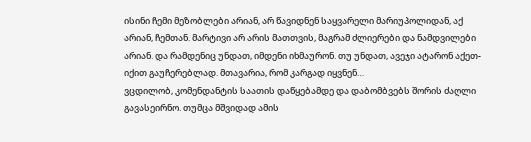ისინი ჩემი მეზობლები არიან, არ წავიდნენ საყვარელი მარიუპოლიდან, აქ არიან, ჩემთან. მარტივი არ არის მათთვის, მაგრამ ძლიერები და ნამდვილები არიან. და რამდენიც უნდათ, იმდენი იხმაურონ. თუ უნდათ, ავეჯი ატარონ აქეთ-იქით გაუჩერებლად. მთავარია, რომ კარგად იყვნენ…
ვცდილობ, კომენდანტის საათის დაწყებამდე და დაბომბვებს შორის ძაღლი გავასეირნო. თუმცა მშვიდად ამის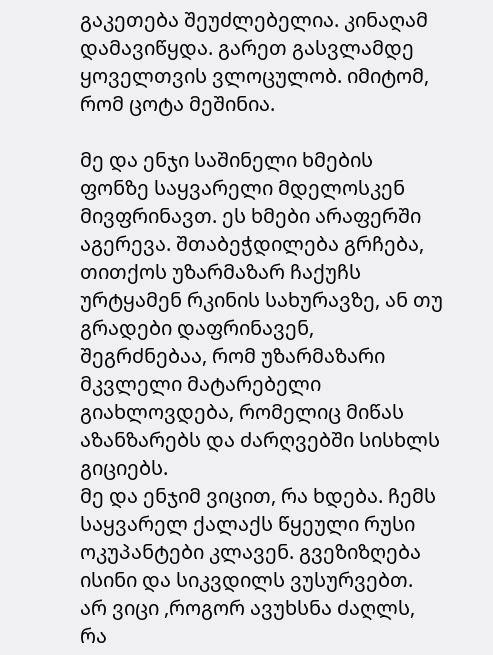გაკეთება შეუძლებელია. კინაღამ დამავიწყდა. გარეთ გასვლამდე ყოველთვის ვლოცულობ. იმიტომ, რომ ცოტა მეშინია.

მე და ენჯი საშინელი ხმების ფონზე საყვარელი მდელოსკენ მივფრინავთ. ეს ხმები არაფერში აგერევა. შთაბეჭდილება გრჩება, თითქოს უზარმაზარ ჩაქუჩს ურტყამენ რკინის სახურავზე, ან თუ გრადები დაფრინავენ, შეგრძნებაა, რომ უზარმაზარი მკვლელი მატარებელი გიახლოვდება, რომელიც მიწას აზანზარებს და ძარღვებში სისხლს გიციებს.
მე და ენჯიმ ვიცით, რა ხდება. ჩემს საყვარელ ქალაქს წყეული რუსი ოკუპანტები კლავენ. გვეზიზღება ისინი და სიკვდილს ვუსურვებთ. არ ვიცი ,როგორ ავუხსნა ძაღლს, რა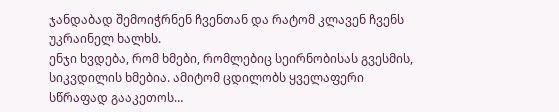ჯანდაბად შემოიჭრნენ ჩვენთან და რატომ კლავენ ჩვენს უკრაინელ ხალხს.
ენჯი ხვდება, რომ ხმები, რომლებიც სეირნობისას გვესმის, სიკვდილის ხმებია. ამიტომ ცდილობს ყველაფერი სწრაფად გააკეთოს…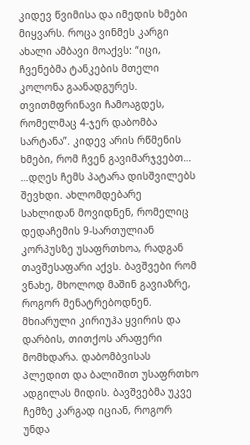კიდევ წვიმისა და იმედის ხმები მიყვარს. როცა ვინმეს კარგი ახალი ამბავი მოაქვს: “იცი, ჩვენებმა ტანკების მთელი კოლონა გაანადგურეს. თვითმფრინავი ჩამოაგდეს, რომელმაც 4-ჯერ დაბომბა სარტანა”. კიდევ არის რწმენის ხმები, რომ ჩვენ გავიმარჯვებთ…
…დღეს ჩემს პატარა დისშვილებს შევხდი. ახლომდებარე სახლიდან მოვიდნენ, რომელიც დედაჩემის 9-სართულიან კორპუსზე უსაფრთხოა, რადგან თავშესაფარი აქვს. ბავშვები რომ ვნახე, მხოლოდ მაშინ გავიაზრე, როგორ მენატრებოდნენ.
მხიარული კირიუჰა ყვირის და დარბის, თითქოს არაფერი მომხდარა. დაბომბვისას პლედით და ბალიშით უსაფრთხო ადგილას მიდის. ბავშვებმა უკვე ჩემზე კარგად იციან, როგორ უნდა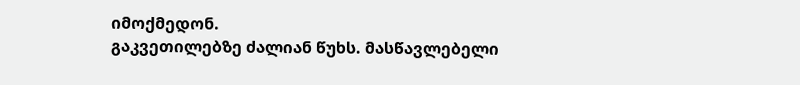იმოქმედონ.
გაკვეთილებზე ძალიან წუხს. მასწავლებელი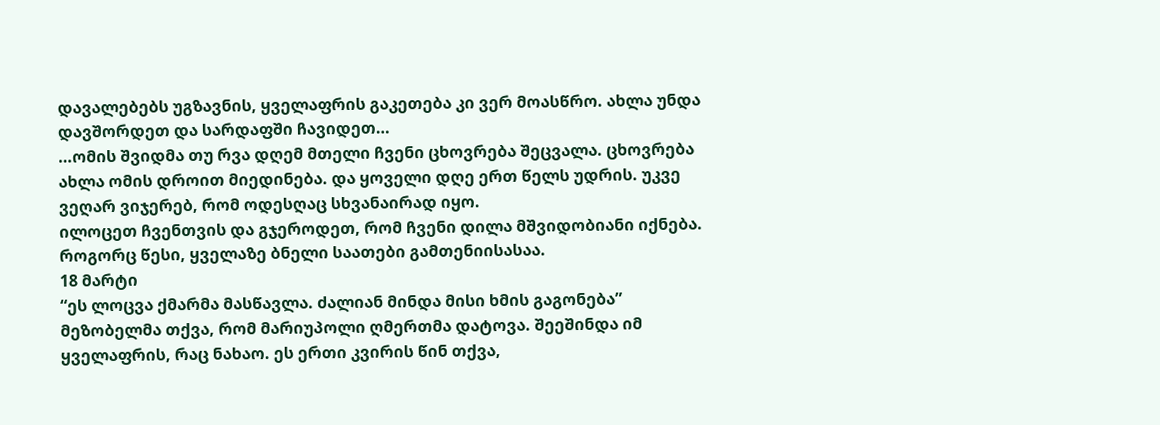დავალებებს უგზავნის, ყველაფრის გაკეთება კი ვერ მოასწრო. ახლა უნდა დავშორდეთ და სარდაფში ჩავიდეთ…
…ომის შვიდმა თუ რვა დღემ მთელი ჩვენი ცხოვრება შეცვალა. ცხოვრება ახლა ომის დროით მიედინება. და ყოველი დღე ერთ წელს უდრის. უკვე ვეღარ ვიჯერებ, რომ ოდესღაც სხვანაირად იყო.
ილოცეთ ჩვენთვის და გჯეროდეთ, რომ ჩვენი დილა მშვიდობიანი იქნება. როგორც წესი, ყველაზე ბნელი საათები გამთენიისასაა.
18 მარტი
“ეს ლოცვა ქმარმა მასწავლა. ძალიან მინდა მისი ხმის გაგონება”
მეზობელმა თქვა, რომ მარიუპოლი ღმერთმა დატოვა. შეეშინდა იმ ყველაფრის, რაც ნახაო. ეს ერთი კვირის წინ თქვა,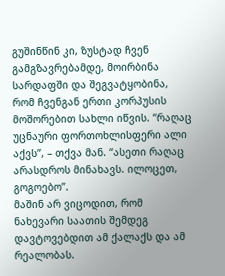გუშინწინ კი, ზუსტად ჩვენ გამგზავრებამდე, მოირბინა სარდაფში და შეგვატყობინა, რომ ჩვენგან ერთი კორპუსის მოშორებით სახლი იწვის. “რაღაც უცნაური ფორთოხლისფერი ალი აქვს”, – თქვა მან. “ასეთი რაღაც არასდროს მინახავს. ილოცეთ, გოგოებო”.
მაშინ არ ვიცოდით, რომ ნახევარი საათის შემდეგ დავტოვებდით ამ ქალაქს და ამ რეალობას.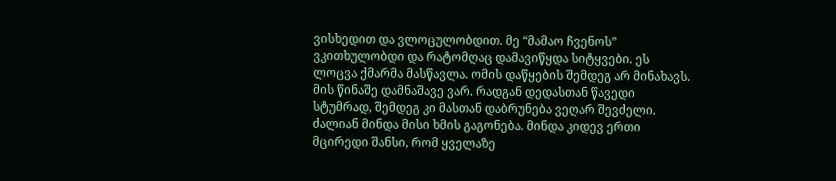ვისხედით და ვლოცულობდით. მე “მამაო ჩვენოს” ვკითხულობდი და რატომღაც დამავიწყდა სიტყვები. ეს ლოცვა ქმარმა მასწავლა. ომის დაწყების შემდეგ არ მინახავს. მის წინაშე დამნაშავე ვარ. რადგან დედასთან წავედი სტუმრად, შემდეგ კი მასთან დაბრუნება ვეღარ შევძელი. ძალიან მინდა მისი ხმის გაგონება. მინდა კიდევ ერთი მცირედი შანსი, რომ ყველაზე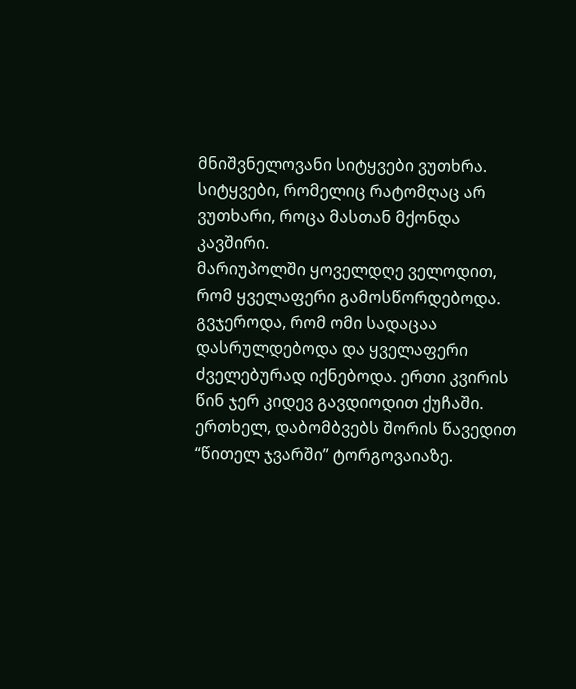მნიშვნელოვანი სიტყვები ვუთხრა. სიტყვები, რომელიც რატომღაც არ ვუთხარი, როცა მასთან მქონდა კავშირი.
მარიუპოლში ყოველდღე ველოდით, რომ ყველაფერი გამოსწორდებოდა. გვჯეროდა, რომ ომი სადაცაა დასრულდებოდა და ყველაფერი ძველებურად იქნებოდა. ერთი კვირის წინ ჯერ კიდევ გავდიოდით ქუჩაში. ერთხელ, დაბომბვებს შორის წავედით “წითელ ჯვარში” ტორგოვაიაზე.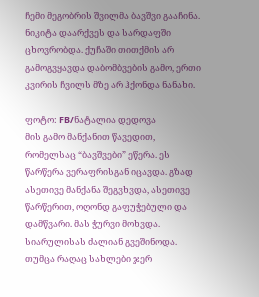ჩემი მეგობრის შვილმა ბავშვი გააჩინა. ნიკიტა დაარქვეს და სარდაფში ცხოვრობდა. ქუჩაში თითქმის არ გამოგვყავდა დაბომბვების გამო, ერთი კვირის ჩვილს მზე არ ჰქონდა ნანახი.

ფოტო: FB/ნატალია დედოვა
მის გამო მანქანით წავედით, რომელსაც “ბავშვები” ეწერა. ეს წარწერა ვერაფრისგან იცავდა. გზად ასეთივე მანქანა შეგვხვდა, ასეთივე წარწერით, ოღონდ გაფუჭებული და დამწვარი. მას ჭურვი მოხვდა. სიარულისას ძალიან გვეშინოდა. თუმცა რაღაც სახლები ჯერ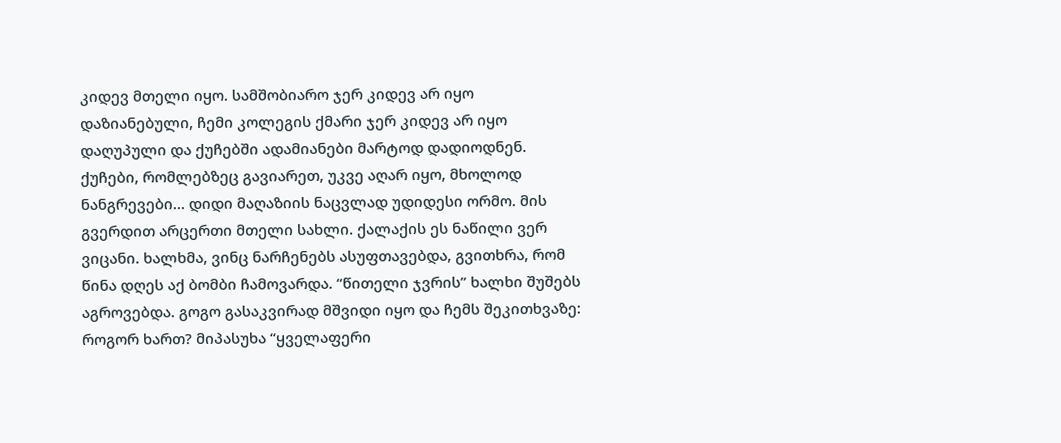კიდევ მთელი იყო. სამშობიარო ჯერ კიდევ არ იყო დაზიანებული, ჩემი კოლეგის ქმარი ჯერ კიდევ არ იყო დაღუპული და ქუჩებში ადამიანები მარტოდ დადიოდნენ.
ქუჩები, რომლებზეც გავიარეთ, უკვე აღარ იყო, მხოლოდ ნანგრევები… დიდი მაღაზიის ნაცვლად უდიდესი ორმო. მის გვერდით არცერთი მთელი სახლი. ქალაქის ეს ნაწილი ვერ ვიცანი. ხალხმა, ვინც ნარჩენებს ასუფთავებდა, გვითხრა, რომ წინა დღეს აქ ბომბი ჩამოვარდა. “წითელი ჯვრის” ხალხი შუშებს აგროვებდა. გოგო გასაკვირად მშვიდი იყო და ჩემს შეკითხვაზე: როგორ ხართ? მიპასუხა “ყველაფერი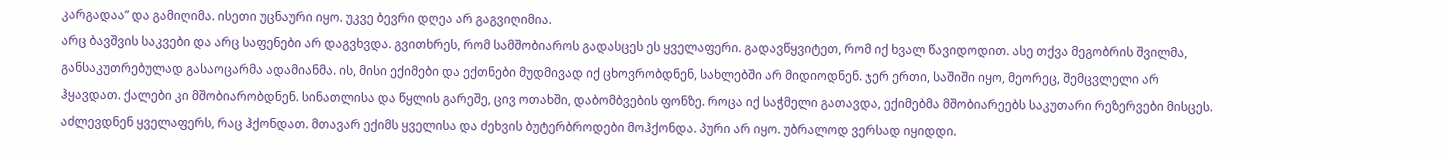კარგადაა” და გამიღიმა. ისეთი უცნაური იყო. უკვე ბევრი დღეა არ გაგვიღიმია.
არც ბავშვის საკვები და არც საფენები არ დაგვხვდა. გვითხრეს, რომ სამშობიაროს გადასცეს ეს ყველაფერი. გადავწყვიტეთ, რომ იქ ხვალ წავიდოდით. ასე თქვა მეგობრის შვილმა, განსაკუთრებულად გასაოცარმა ადამიანმა. ის, მისი ექიმები და ექთნები მუდმივად იქ ცხოვრობდნენ, სახლებში არ მიდიოდნენ. ჯერ ერთი, საშიში იყო, მეორეც, შემცვლელი არ ჰყავდათ. ქალები კი მშობიარობდნენ. სინათლისა და წყლის გარეშე, ცივ ოთახში, დაბომბვების ფონზე. როცა იქ საჭმელი გათავდა, ექიმებმა მშობიარეებს საკუთარი რეზერვები მისცეს. აძლევდნენ ყველაფერს, რაც ჰქონდათ. მთავარ ექიმს ყველისა და ძეხვის ბუტერბროდები მოჰქონდა. პური არ იყო. უბრალოდ ვერსად იყიდდი.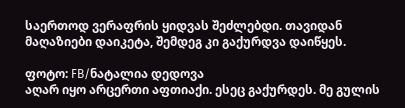საერთოდ ვერაფრის ყიდვას შეძლებდი. თავიდან მაღაზიები დაიკეტა, შემდეგ კი გაქურდვა დაიწყეს.

ფოტო: FB/ნატალია დედოვა
აღარ იყო არცერთი აფთიაქი. ესეც გაქურდეს. მე გულის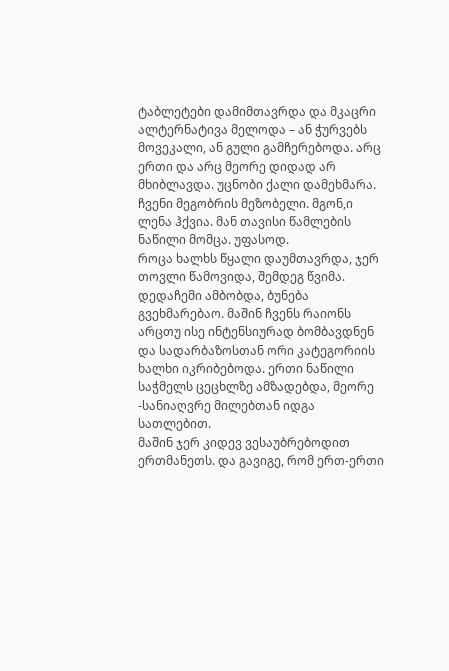ტაბლეტები დამიმთავრდა და მკაცრი ალტერნატივა მელოდა – ან ჭურვებს მოვეკალი, ან გული გამჩერებოდა. არც ერთი და არც მეორე დიდად არ მხიბლავდა. უცნობი ქალი დამეხმარა. ჩვენი მეგობრის მეზობელი. მგონ,ი ლენა ჰქვია. მან თავისი წამლების ნაწილი მომცა. უფასოდ.
როცა ხალხს წყალი დაუმთავრდა, ჯერ თოვლი წამოვიდა, შემდეგ წვიმა. დედაჩემი ამბობდა, ბუნება გვეხმარებაო. მაშინ ჩვენს რაიონს არცთუ ისე ინტენსიურად ბომბავდნენ და სადარბაზოსთან ორი კატეგორიის ხალხი იკრიბებოდა. ერთი ნაწილი საჭმელს ცეცხლზე ამზადებდა, მეორე -სანიაღვრე მილებთან იდგა სათლებით.
მაშინ ჯერ კიდევ ვესაუბრებოდით ერთმანეთს. და გავიგე, რომ ერთ-ერთი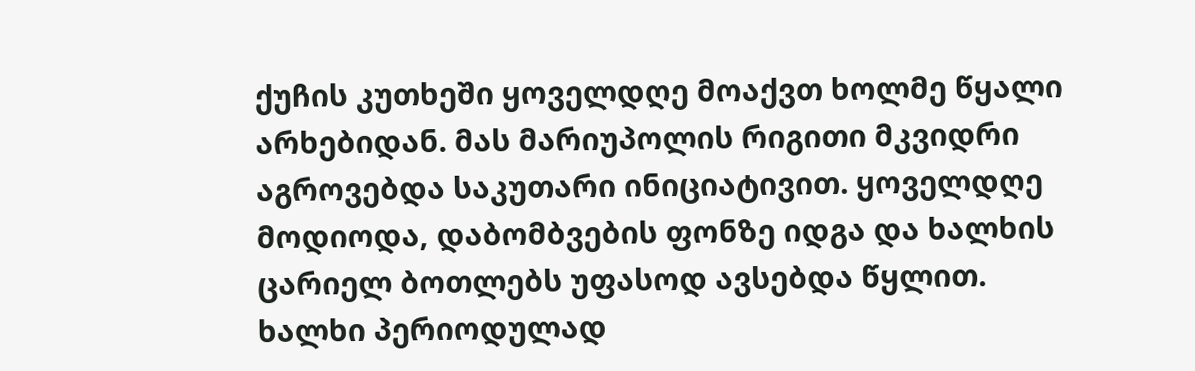ქუჩის კუთხეში ყოველდღე მოაქვთ ხოლმე წყალი არხებიდან. მას მარიუპოლის რიგითი მკვიდრი აგროვებდა საკუთარი ინიციატივით. ყოველდღე მოდიოდა, დაბომბვების ფონზე იდგა და ხალხის ცარიელ ბოთლებს უფასოდ ავსებდა წყლით. ხალხი პერიოდულად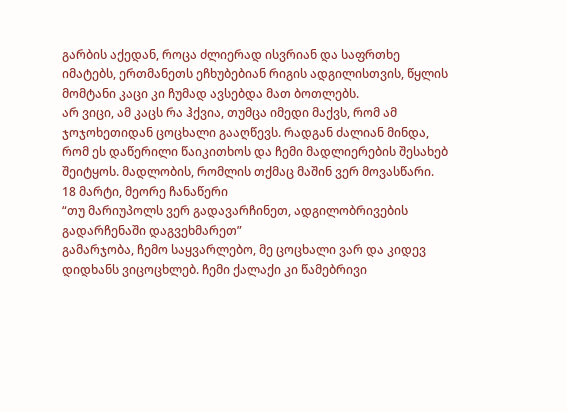გარბის აქედან, როცა ძლიერად ისვრიან და საფრთხე იმატებს, ერთმანეთს ეჩხუბებიან რიგის ადგილისთვის, წყლის მომტანი კაცი კი ჩუმად ავსებდა მათ ბოთლებს.
არ ვიცი, ამ კაცს რა ჰქვია, თუმცა იმედი მაქვს, რომ ამ ჯოჯოხეთიდან ცოცხალი გააღწევს. რადგან ძალიან მინდა, რომ ეს დაწერილი წაიკითხოს და ჩემი მადლიერების შესახებ შეიტყოს. მადლობის, რომლის თქმაც მაშინ ვერ მოვასწარი.
18 მარტი, მეორე ჩანაწერი
“თუ მარიუპოლს ვერ გადავარჩინეთ, ადგილობრივების გადარჩენაში დაგვეხმარეთ”
გამარჯობა, ჩემო საყვარლებო, მე ცოცხალი ვარ და კიდევ დიდხანს ვიცოცხლებ. ჩემი ქალაქი კი წამებრივი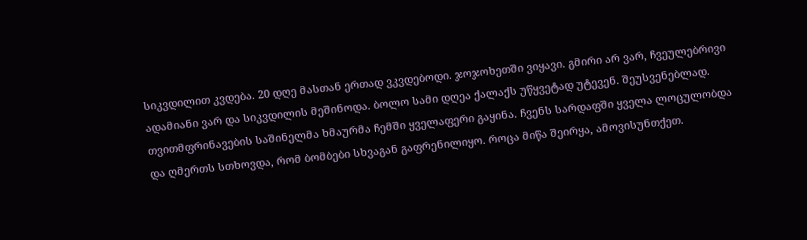სიკვდილით კვდება. 20 დღე მასთან ერთად ვკვდებოდი. ჯოჯოხეთში ვიყავი. გმირი არ ვარ, ჩვეულებრივი ადამიანი ვარ და სიკვდილის მეშინოდა. ბოლო სამი დღეა ქალაქს უწყვეტად უტევენ. შეუსვენებლად.
თვითმფრინავების საშინელმა ხმაურმა ჩემში ყველაფერი გაყინა. ჩვენს სარდაფში ყველა ლოცულობდა და ღმერთს სთხოვდა, რომ ბომბები სხვაგან გაფრენილიყო. როცა მიწა შეირყა, ამოვისუნთქეთ.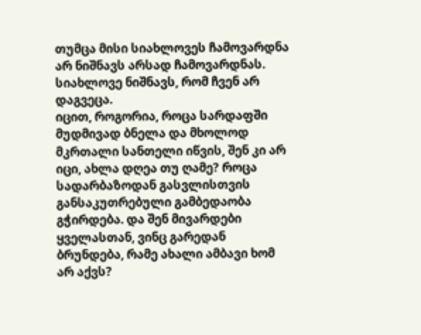თუმცა მისი სიახლოვეს ჩამოვარდნა არ ნიშნავს არსად ჩამოვარდნას. სიახლოვე ნიშნავს, რომ ჩვენ არ დაგვეცა.
იცით, როგორია, როცა სარდაფში მუდმივად ბნელა და მხოლოდ მკრთალი სანთელი იწვის, შენ კი არ იცი, ახლა დღეა თუ ღამე? როცა სადარბაზოდან გასვლისთვის განსაკუთრებული გამბედაობა გჭირდება. და შენ მივარდები ყველასთან, ვინც გარედან ბრუნდება, რამე ახალი ამბავი ხომ არ აქვს?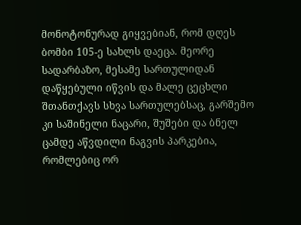მონოტონურად გიყვებიან, რომ დღეს ბომბი 105-ე სახლს დაეცა. მეორე სადარბაზო, მესამე სართულიდან დაწყებული იწვის და მალე ცეცხლი შთანთქავს სხვა სართულებსაც, გარშემო კი საშინელი ნაცარი, შუშები და ბნელ ცამდე აწვდილი ნაგვის პარკებია, რომლებიც ორ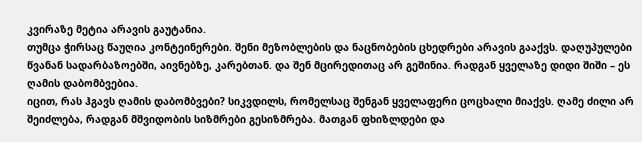კვირაზე მეტია არავის გაუტანია.
თუმცა ჭირსაც წაუღია კონტეინერები. შენი მეზობლების და ნაცნობების ცხედრები არავის გააქვს. დაღუპულები წვანან სადარბაზოებში, აივნებზე, კარებთან. და შენ მცირედითაც არ გეშინია. რადგან ყველაზე დიდი შიში – ეს ღამის დაბომბვებია.
იცით, რას ჰგავს ღამის დაბომბვები? სიკვდილს, რომელსაც შენგან ყველაფერი ცოცხალი მიაქვს. ღამე ძილი არ შეიძლება, რადგან მშვიდობის სიზმრები გესიზმრება. მათგან ფხიზლდები და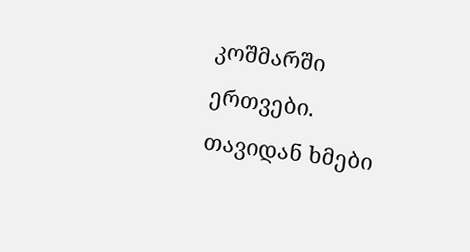კოშმარში ერთვები.
თავიდან ხმები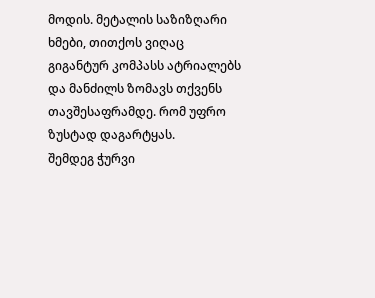მოდის. მეტალის საზიზღარი ხმები, თითქოს ვიღაც გიგანტურ კომპასს ატრიალებს და მანძილს ზომავს თქვენს თავშესაფრამდე. რომ უფრო ზუსტად დაგარტყას.
შემდეგ ჭურვი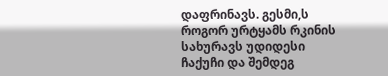დაფრინავს. გესმი,ს როგორ ურტყამს რკინის სახურავს უდიდესი ჩაქუჩი და შემდეგ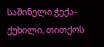საშინელი ჭექა-ქუხილი, თითქოს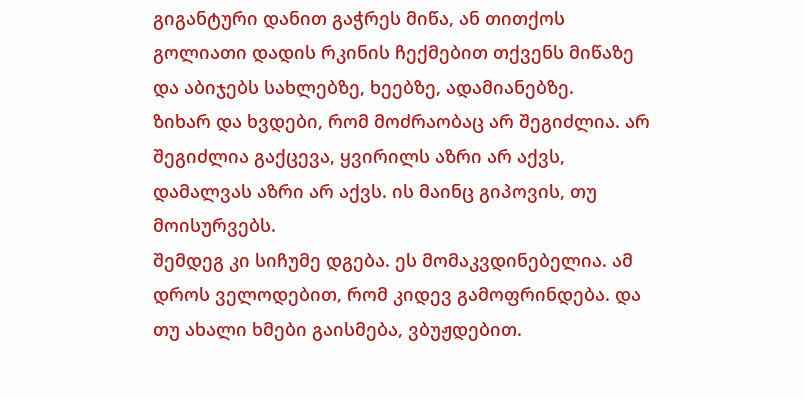გიგანტური დანით გაჭრეს მიწა, ან თითქოს გოლიათი დადის რკინის ჩექმებით თქვენს მიწაზე და აბიჯებს სახლებზე, ხეებზე, ადამიანებზე.
ზიხარ და ხვდები, რომ მოძრაობაც არ შეგიძლია. არ შეგიძლია გაქცევა, ყვირილს აზრი არ აქვს, დამალვას აზრი არ აქვს. ის მაინც გიპოვის, თუ მოისურვებს.
შემდეგ კი სიჩუმე დგება. ეს მომაკვდინებელია. ამ დროს ველოდებით, რომ კიდევ გამოფრინდება. და თუ ახალი ხმები გაისმება, ვბუჟდებით.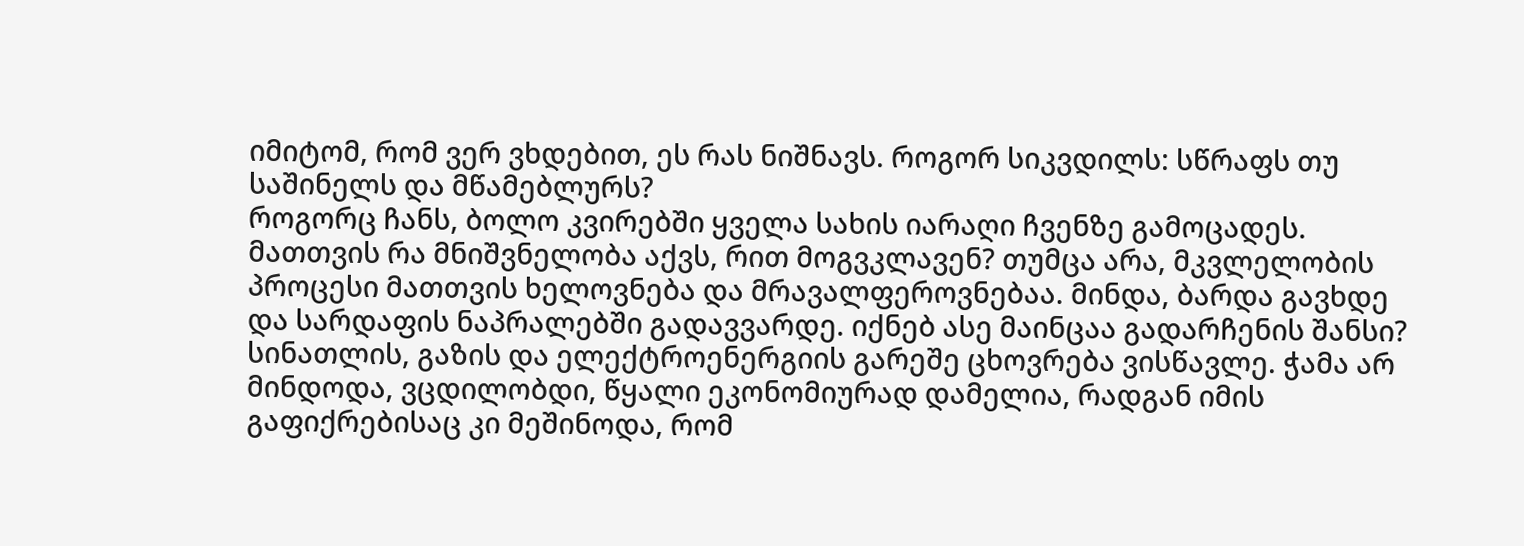იმიტომ, რომ ვერ ვხდებით, ეს რას ნიშნავს. როგორ სიკვდილს: სწრაფს თუ საშინელს და მწამებლურს?
როგორც ჩანს, ბოლო კვირებში ყველა სახის იარაღი ჩვენზე გამოცადეს. მათთვის რა მნიშვნელობა აქვს, რით მოგვკლავენ? თუმცა არა, მკვლელობის პროცესი მათთვის ხელოვნება და მრავალფეროვნებაა. მინდა, ბარდა გავხდე და სარდაფის ნაპრალებში გადავვარდე. იქნებ ასე მაინცაა გადარჩენის შანსი?
სინათლის, გაზის და ელექტროენერგიის გარეშე ცხოვრება ვისწავლე. ჭამა არ მინდოდა, ვცდილობდი, წყალი ეკონომიურად დამელია, რადგან იმის გაფიქრებისაც კი მეშინოდა, რომ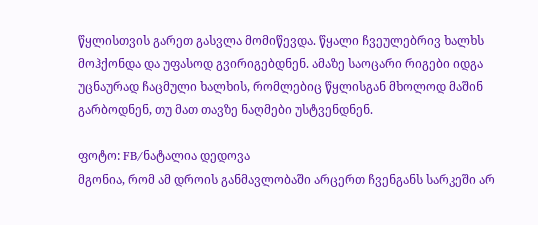წყლისთვის გარეთ გასვლა მომიწევდა. წყალი ჩვეულებრივ ხალხს მოჰქონდა და უფასოდ გვირიგებდნენ. ამაზე საოცარი რიგები იდგა უცნაურად ჩაცმული ხალხის, რომლებიც წყლისგან მხოლოდ მაშინ გარბოდნენ, თუ მათ თავზე ნაღმები უსტვენდნენ.

ფოტო: FB/ნატალია დედოვა
მგონია, რომ ამ დროის განმავლობაში არცერთ ჩვენგანს სარკეში არ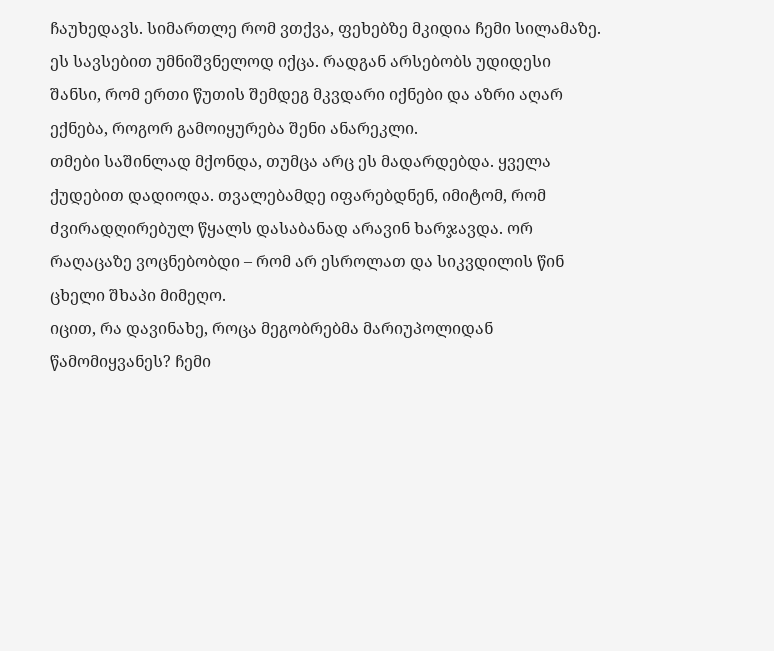ჩაუხედავს. სიმართლე რომ ვთქვა, ფეხებზე მკიდია ჩემი სილამაზე. ეს სავსებით უმნიშვნელოდ იქცა. რადგან არსებობს უდიდესი შანსი, რომ ერთი წუთის შემდეგ მკვდარი იქნები და აზრი აღარ ექნება, როგორ გამოიყურება შენი ანარეკლი.
თმები საშინლად მქონდა, თუმცა არც ეს მადარდებდა. ყველა ქუდებით დადიოდა. თვალებამდე იფარებდნენ, იმიტომ, რომ ძვირადღირებულ წყალს დასაბანად არავინ ხარჯავდა. ორ რაღაცაზე ვოცნებობდი – რომ არ ესროლათ და სიკვდილის წინ ცხელი შხაპი მიმეღო.
იცით, რა დავინახე, როცა მეგობრებმა მარიუპოლიდან წამომიყვანეს? ჩემი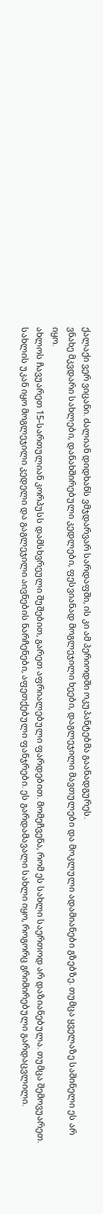ქალაქი ვერ ვიცანი. ძალიან დიდხანს ვმჯდარვარ სარდაფში, ის კი ამ პერიოდში ოკუპანტებმა გაანადგურეს.
ვნახე მკვდარი სახლები, დანახშირებული კედლები, ფესვიანად მოგლეჯილი ხეები, დაგლეჯილი მავთულები და მოკლული ადამიანები გზებზე. თუმცა ყველაზე საშინელი ეს არ იყო.
ახლოს ჩავუარეთ 15-სართულიან კორპუსს დამსხვრეული შუშებით, გარეთ აფრიალებული ფარდებით. მომეჩვენა, რომ ეს სახლი საერთოდ არ დაზიანებულა. თუმცა შემოვუარეთ.
სახლის უკან იყო მოგლეჯილი კედელი და გაგლეჯილი აივნების ნარჩენები, აფეთქებული ფანჯრები. ეს გარდამავალი სახლი იყო, როგორც გრიმირებული გარდაცვლილი.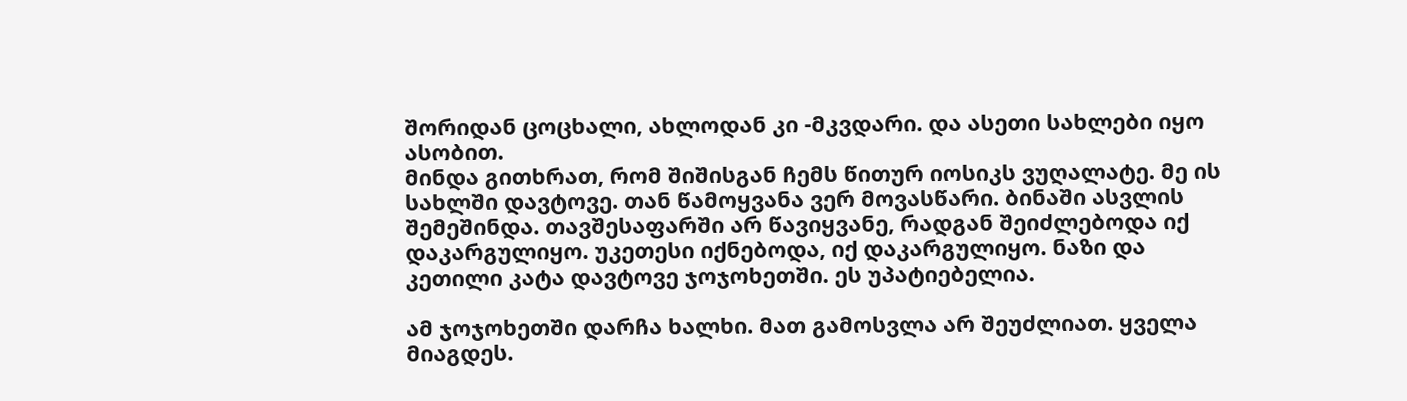შორიდან ცოცხალი, ახლოდან კი -მკვდარი. და ასეთი სახლები იყო ასობით.
მინდა გითხრათ, რომ შიშისგან ჩემს წითურ იოსიკს ვუღალატე. მე ის სახლში დავტოვე. თან წამოყვანა ვერ მოვასწარი. ბინაში ასვლის შემეშინდა. თავშესაფარში არ წავიყვანე, რადგან შეიძლებოდა იქ დაკარგულიყო. უკეთესი იქნებოდა, იქ დაკარგულიყო. ნაზი და კეთილი კატა დავტოვე ჯოჯოხეთში. ეს უპატიებელია.

ამ ჯოჯოხეთში დარჩა ხალხი. მათ გამოსვლა არ შეუძლიათ. ყველა მიაგდეს.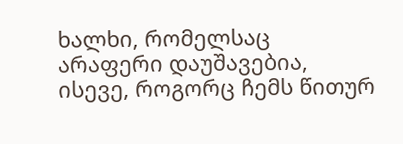ხალხი, რომელსაც არაფერი დაუშავებია, ისევე, როგორც ჩემს წითურ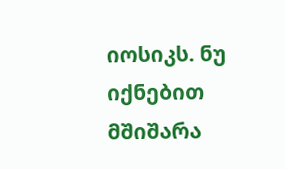იოსიკს. ნუ იქნებით მშიშარა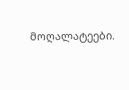მოღალატეები.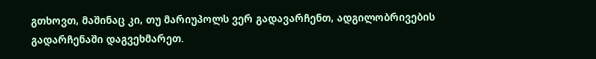გთხოვთ, მაშინაც კი, თუ მარიუპოლს ვერ გადავარჩენთ, ადგილობრივების გადარჩენაში დაგვეხმარეთ.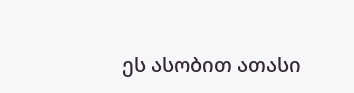ეს ასობით ათასი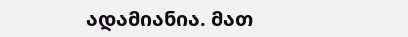ადამიანია. მათ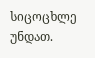სიცოცხლე უნდათ.